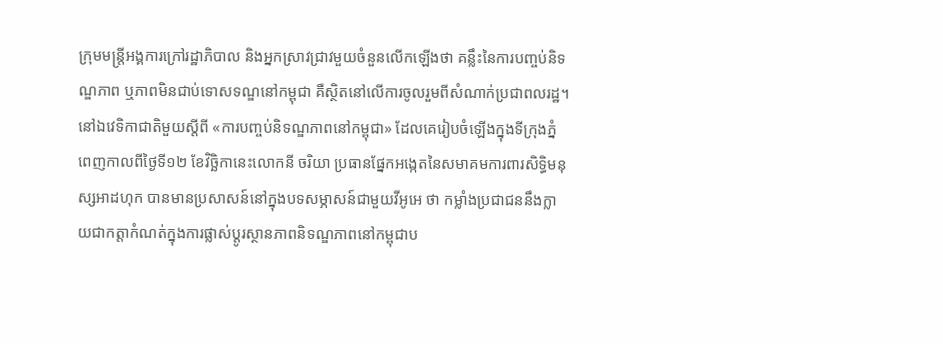ក្រុមមន្រ្តីអង្គការក្រៅរដ្ឋាភិបាល និងអ្នកស្រាវជ្រាវមួយចំនួនលើកឡើងថា គន្លឹះនៃការបញ្ចប់និទណ្ឌភាព ឬភាពមិនជាប់ទោសទណ្ឌនៅកម្ពុជា គឺស្ថិតនៅលើការចូលរួមពីសំណាក់ប្រជាពលរដ្ឋ។
នៅឯវេទិកាជាតិមួយស្តីពី «ការបញ្ចប់និទណ្ឌភាពនៅកម្ពុជា» ដែលគេរៀបចំឡើងក្នុងទីក្រុងភ្នំពេញកាលពីថ្ងៃទី១២ ខែវិច្ឆិកានេះលោកនី ចរិយា ប្រធានផ្នែកអង្កេតនៃសមាគមការពារសិទ្ធិមនុស្សអាដហុក បានមានប្រសាសន៍នៅក្នុងបទសម្ភាសន៍ជាមួយវីអូអេ ថា កម្លាំងប្រជាជននឹងក្លាយជាកត្តាកំណត់ក្នុងការផ្លាស់ប្តូរស្ថានភាពនិទណ្ឌភាពនៅកម្ពុជាប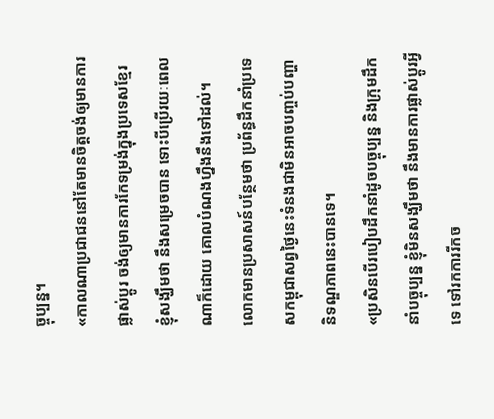ច្ចុប្បន្ន។
«កាលណាប្រជាជននៅតែមានចិត្តចង់ឲ្យមានការផ្លាស់ប្តូរ ចង់ឲ្យមានការកែទម្រង់ក្នុងប្រទេសខ្មែរ ខ្ញុំសង្ឃឹមថា នឹងសម្រេចបាន ទោះបីប្រើរយៈពេលណាក៏ដោយ គោលបំណងហ្នឹងនឹងទៅដល់។
លោកមានប្រសាសន៍បន្ថែមថា ប្រព័ន្ធដឹកនាំប្រទេសកម្ពុជាសព្វថ្ងៃនេះទំនងជាមិនអាចបញ្ចប់បញ្ហានិទណ្ឌភាពនេះបានទេ។
«ប្រសិនបើរបៀបដឹកនាំដូចបច្ចុប្បន្ន និងក្រុមដឹកនាំបច្ចុប្បន្ន ខ្ញុំមិនសង្ឃឹមថា នឹងមានការផ្លាស់ប្តូរអ្វីទេ ទៅរកការរីកច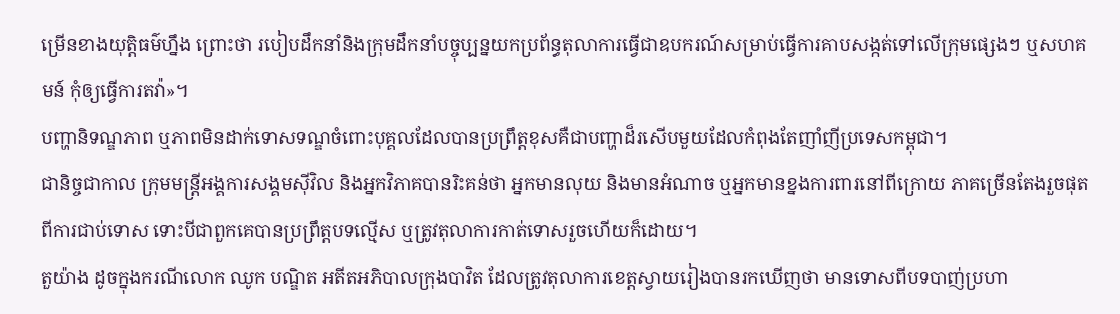ម្រើនខាងយុត្តិធម៌ហ្នឹង ព្រោះថា របៀបដឹកនាំនិងក្រុមដឹកនាំបច្ចុប្បន្នយកប្រព័ន្ធតុលាការធ្វើជាឧបករណ៍សម្រាប់ធ្វើការគាបសង្កត់ទៅលើក្រុមផ្សេងៗ ឬសហគមន៍ កុំឲ្យធ្វើការតវ៉ា»។
បញ្ហានិទណ្ឌភាព ឬភាពមិនដាក់ទោសទណ្ឌចំពោះបុគ្គលដែលបានប្រព្រឹត្តខុសគឺជាបញ្ហាដ៏រសើបមួយដែលកំពុងតែញាំញីប្រទេសកម្ពុជា។
ជានិច្ចជាកាល ក្រុមមន្ត្រីអង្គការសង្គមស៊ីវិល និងអ្នកវិភាគបានរិះគន់ថា អ្នកមានលុយ និងមានអំណាច ឬអ្នកមានខ្នងការពារនៅពីក្រោយ ភាគច្រើនតែងរួចផុតពីការជាប់ទោស ទោះបីជាពួកគេបានប្រព្រឹត្តបទល្មើស ឬត្រូវតុលាការកាត់ទោសរួចហើយក៏ដោយ។
តួយ៉ាង ដូចក្នុងករណីលោក ឈូក បណ្ឌិត អតីតអភិបាលក្រុងបាវិត ដែលត្រូវតុលាការខេត្តស្វាយរៀងបានរកឃើញថា មានទោសពីបទបាញ់ប្រហា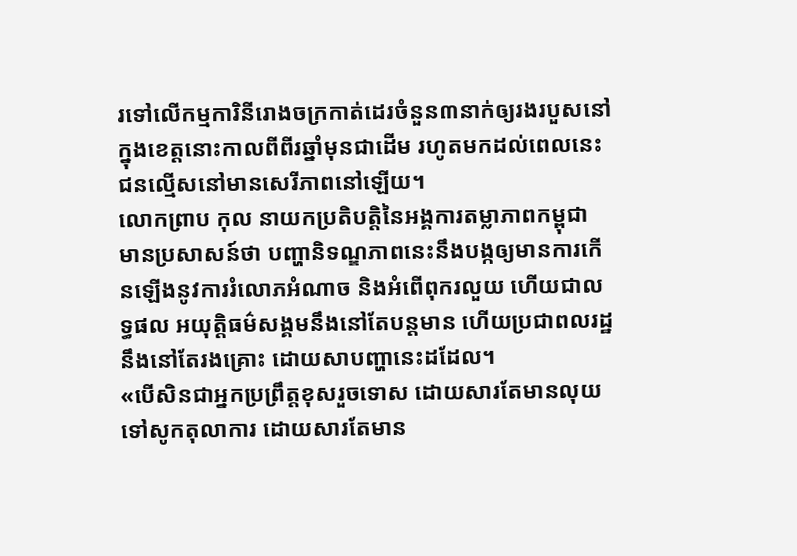រទៅលើកម្មការិនីរោងចក្រកាត់ដេរចំនួន៣នាក់ឲ្យរងរបួសនៅក្នុងខេត្តនោះកាលពីពីរឆ្នាំមុនជាដើម រហូតមកដល់ពេលនេះ ជនល្មើសនៅមានសេរីភាពនៅឡើយ។
លោកព្រាប កុល នាយកប្រតិបត្តិនៃអង្គការតម្លាភាពកម្ពុជា មានប្រសាសន៍ថា បញ្ហានិទណ្ឌភាពនេះនឹងបង្កឲ្យមានការកើនឡើងនូវការរំលោភអំណាច និងអំពើពុករលួយ ហើយជាលទ្ធផល អយុត្តិធម៌សង្គមនឹងនៅតែបន្តមាន ហើយប្រជាពលរដ្ឋនឹងនៅតែរងគ្រោះ ដោយសាបញ្ហានេះដដែល។
«បើសិនជាអ្នកប្រព្រឹត្តខុសរួចទោស ដោយសារតែមានលុយទៅសូកតុលាការ ដោយសារតែមាន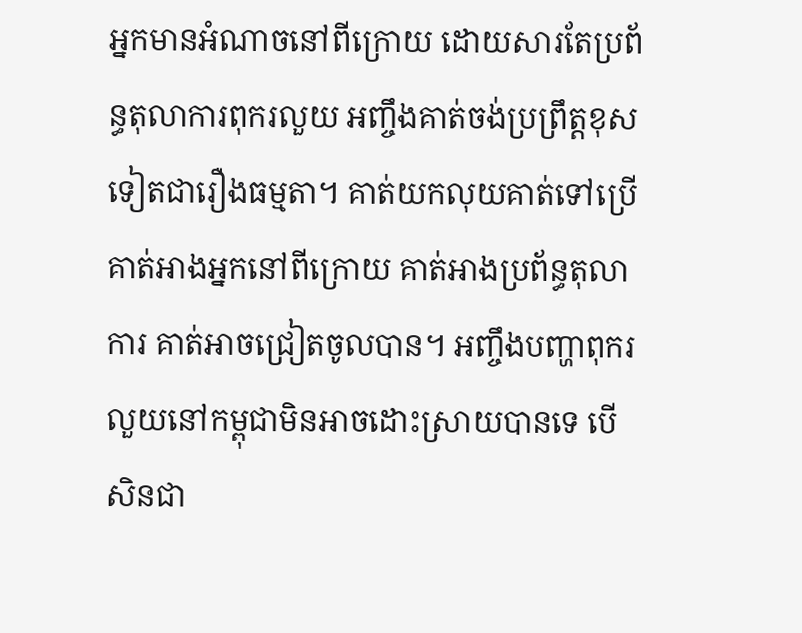អ្នកមានអំណាចនៅពីក្រោយ ដោយសារតែប្រព័ន្ធតុលាការពុករលួយ អញ្ចឹងគាត់ចង់ប្រព្រឹត្តខុសទៀតជារឿងធម្មតា។ គាត់យកលុយគាត់ទៅប្រើ គាត់អាងអ្នកនៅពីក្រោយ គាត់អាងប្រព័ន្ធតុលាការ គាត់អាចជ្រៀតចូលបាន។ អញ្ចឹងបញ្ហាពុករលួយនៅកម្ពុជាមិនអាចដោះស្រាយបានទេ បើសិនជា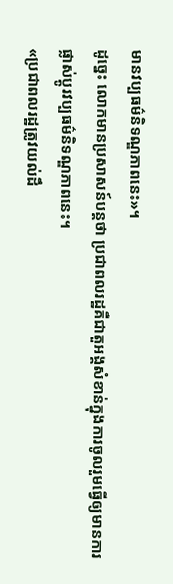មានវប្បធម៌និទណ្ឌភាពនេះ»។
ដូច្នេះ លោកមានប្រសាសន៍បន្តថា ប្រជាពលរដ្ឋគឺជាតួអង្គសំខាន់ក្នុងការចូលរួមធ្វើឲ្យមានការផ្លាស់ប្តូរវប្បធម៌និទណ្ឌភាពនេះ។
«ប្រជាពលរដ្ឋត្រូវយល់ដឹ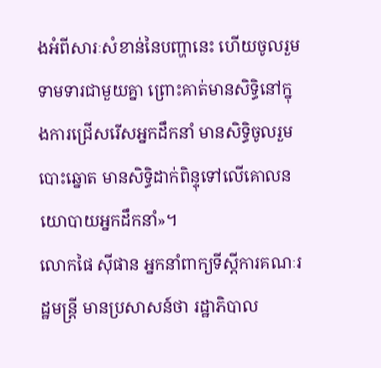ងអំពីសារៈសំខាន់នៃបញ្ហានេះ ហើយចូលរួមទាមទារជាមួយគ្នា ព្រោះគាត់មានសិទ្ធិនៅក្នុងការជ្រើសរើសអ្នកដឹកនាំ មានសិទ្ធិចូលរួមបោះឆ្នោត មានសិទ្ធិដាក់ពិន្ទុទៅលើគោលនយោបាយអ្នកដឹកនាំ»។
លោកផៃ ស៊ីផាន អ្នកនាំពាក្យទីស្តីការគណៈរដ្ឋមន្ត្រី មានប្រសាសន៍ថា រដ្ឋាភិបាល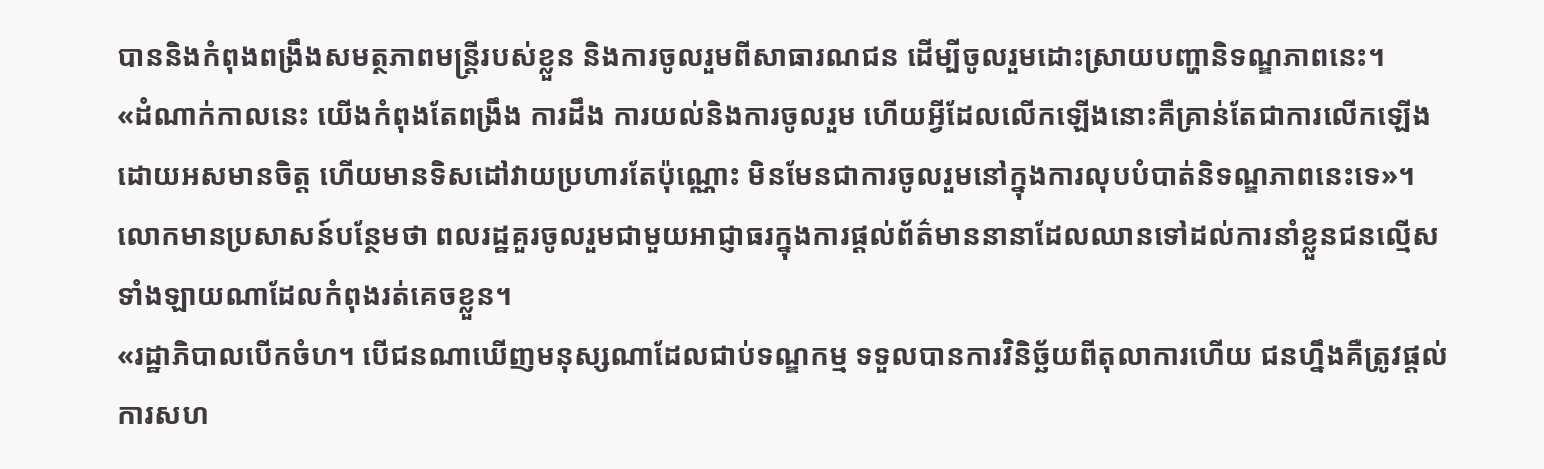បាននិងកំពុងពង្រឹងសមត្ថភាពមន្ត្រីរបស់ខ្លួន និងការចូលរួមពីសាធារណជន ដើម្បីចូលរួមដោះស្រាយបញ្ហានិទណ្ឌភាពនេះ។
«ដំណាក់កាលនេះ យើងកំពុងតែពង្រឹង ការដឹង ការយល់និងការចូលរួម ហើយអ្វីដែលលើកឡើងនោះគឺគ្រាន់តែជាការលើកឡើងដោយអសមានចិត្ត ហើយមានទិសដៅវាយប្រហារតែប៉ុណ្ណោះ មិនមែនជាការចូលរួមនៅក្នុងការលុបបំបាត់និទណ្ឌភាពនេះទេ»។
លោកមានប្រសាសន៍បន្ថែមថា ពលរដ្ឋគួរចូលរួមជាមួយអាជ្ញាធរក្នុងការផ្តល់ព័ត៌មាននានាដែលឈានទៅដល់ការនាំខ្លួនជនល្មើសទាំងឡាយណាដែលកំពុងរត់គេចខ្លួន។
«រដ្ឋាភិបាលបើកចំហ។ បើជនណាឃើញមនុស្សណាដែលជាប់ទណ្ឌកម្ម ទទួលបានការវិនិច្ឆ័យពីតុលាការហើយ ជនហ្នឹងគឺត្រូវផ្តល់ការសហ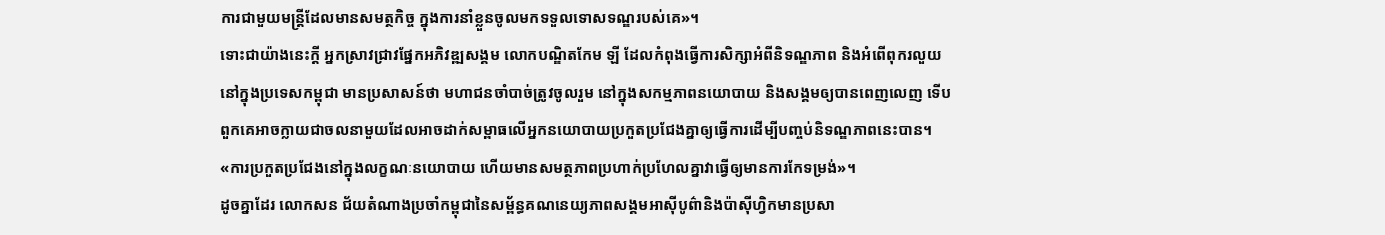ការជាមួយមន្ត្រីដែលមានសមត្ថកិច្ច ក្នុងការនាំខ្លួនចូលមកទទួលទោសទណ្ឌរបស់គេ»។
ទោះជាយ៉ាងនេះក្តី អ្នកស្រាវជ្រាវផ្នែកអភិវឌ្ឍសង្គម លោកបណ្ឌិតកែម ឡី ដែលកំពុងធ្វើការសិក្សាអំពីនិទណ្ឌភាព និងអំពើពុករលួយនៅក្នុងប្រទេសកម្ពុជា មានប្រសាសន៍ថា មហាជនចាំបាច់ត្រូវចូលរួម នៅក្នុងសកម្មភាពនយោបាយ និងសង្គមឲ្យបានពេញលេញ ទើបពួកគេអាចក្លាយជាចលនាមួយដែលអាចដាក់សម្ពាធលើអ្នកនយោបាយប្រកួតប្រជែងគ្នាឲ្យធ្វើការដើម្បីបញ្ចប់និទណ្ឌភាពនេះបាន។
«ការប្រកួតប្រជែងនៅក្នុងលក្ខណៈនយោបាយ ហើយមានសមត្ថភាពប្រហាក់ប្រហែលគ្នាវាធ្វើឲ្យមានការកែទម្រង់»។
ដូចគ្នាដែរ លោកសន ជ័យតំណាងប្រចាំកម្ពុជានៃសម្ព័ន្ធគណនេយ្យភាពសង្គមអាស៊ីបូព៌ានិងប៉ាស៊ីហ្វិកមានប្រសា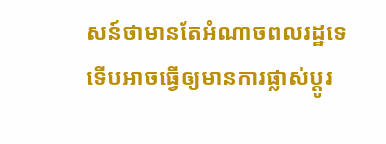សន៍ថាមានតែអំណាចពលរដ្ឋទេ ទើបអាចធ្វើឲ្យមានការផ្លាស់ប្តូរ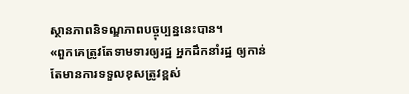ស្ថានភាពនិទណ្ឌភាពបច្ចុប្បន្ននេះបាន។
«ពួកគេត្រូវតែទាមទារឲ្យរដ្ឋ អ្នកដឹកនាំរដ្ឋ ឲ្យកាន់តែមានការទទួលខុសត្រូវខ្ពស់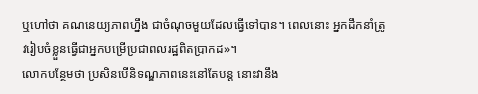ឬហៅថា គណនេយ្យភាពហ្នឹង ជាចំណុចមួយដែលធ្វើទៅបាន។ ពេលនោះ អ្នកដឹកនាំត្រូវរៀបចំខ្លួនធ្វើជាអ្នកបម្រើប្រជាពលរដ្ឋពិតប្រាកដ»។
លោកបន្ថែមថា ប្រសិនបើនិទណ្ឌភាពនេះនៅតែបន្ត នោះវានឹង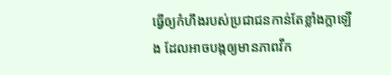ធ្វើឲ្យកំហឹងរបស់ប្រជាជនកាន់តែខ្លាំងក្លាឡើង ដែលអាចបង្កឲ្យមានភាពវឹក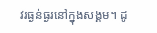វរធ្ងន់ធ្ងរនៅក្នុងសង្គម។ ដូ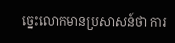ច្នេះលោកមានប្រសាសន៍ថា ការ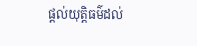ផ្តល់យុត្តិធម៌ដល់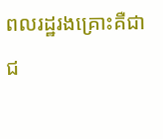ពលរដ្ឋរងគ្រោះគឺជាជ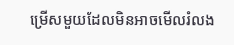ម្រើសមួយដែលមិនអាចមើលរំលង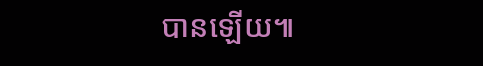បានឡើយ៕